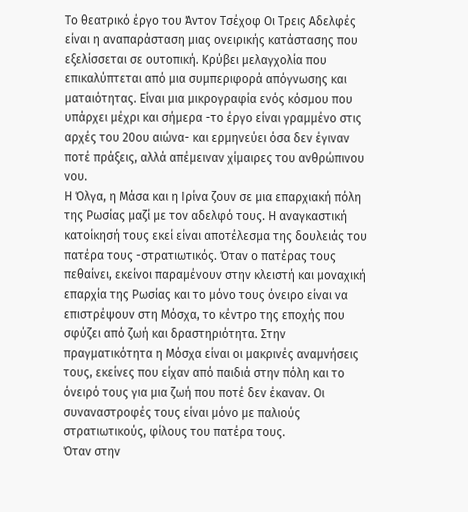Το θεατρικό έργο του Άντον Τσέχοφ Οι Τρεις Αδελφές είναι η αναπαράσταση μιας ονειρικής κατάστασης που εξελίσσεται σε ουτοπική. Κρύβει μελαγχολία που επικαλύπτεται από μια συμπεριφορά απόγνωσης και ματαιότητας. Είναι μια μικρογραφία ενός κόσμου που υπάρχει μέχρι και σήμερα -το έργο είναι γραμμένο στις αρχές του 20ου αιώνα- και ερμηνεύει όσα δεν έγιναν ποτέ πράξεις, αλλά απέμειναν χίμαιρες του ανθρώπινου νου.
Η Όλγα, η Μάσα και η Ιρίνα ζουν σε μια επαρχιακή πόλη της Ρωσίας μαζί με τον αδελφό τους. Η αναγκαστική κατοίκησή τους εκεί είναι αποτέλεσμα της δουλειάς του πατέρα τους -στρατιωτικός. Όταν ο πατέρας τους πεθαίνει, εκείνοι παραμένουν στην κλειστή και μοναχική επαρχία της Ρωσίας και το μόνο τους όνειρο είναι να επιστρέψουν στη Μόσχα, το κέντρο της εποχής που σφύζει από ζωή και δραστηριότητα. Στην πραγματικότητα η Μόσχα είναι οι μακρινές αναμνήσεις τους, εκείνες που είχαν από παιδιά στην πόλη και το όνειρό τους για μια ζωή που ποτέ δεν έκαναν. Οι συναναστροφές τους είναι μόνο με παλιούς στρατιωτικούς, φίλους του πατέρα τους.
Όταν στην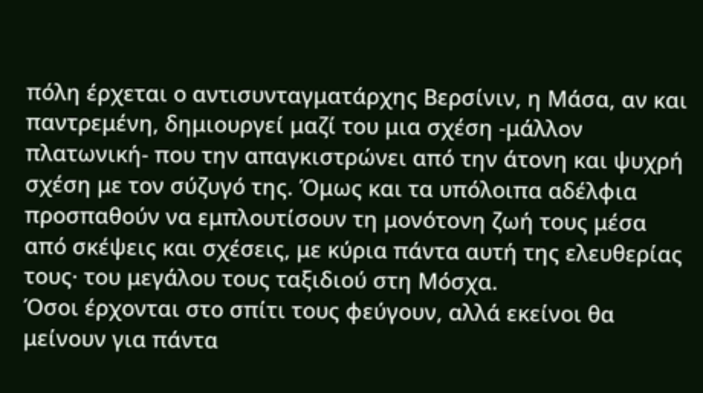πόλη έρχεται ο αντισυνταγματάρχης Βερσίνιν, η Μάσα, αν και παντρεμένη, δημιουργεί μαζί του μια σχέση -μάλλον πλατωνική- που την απαγκιστρώνει από την άτονη και ψυχρή σχέση με τον σύζυγό της. Όμως και τα υπόλοιπα αδέλφια προσπαθούν να εμπλουτίσουν τη μονότονη ζωή τους μέσα από σκέψεις και σχέσεις, με κύρια πάντα αυτή της ελευθερίας τους· του μεγάλου τους ταξιδιού στη Μόσχα.
Όσοι έρχονται στο σπίτι τους φεύγουν, αλλά εκείνοι θα μείνουν για πάντα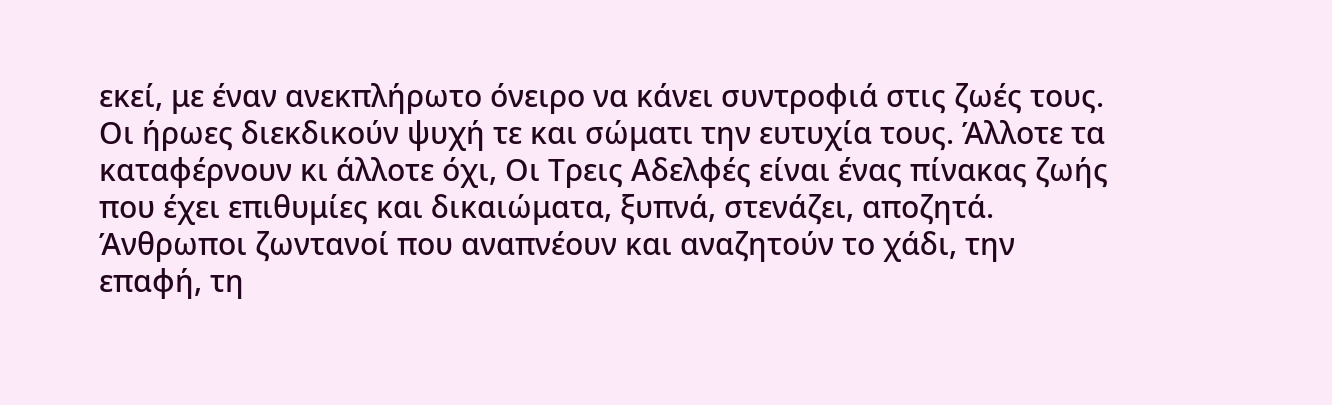εκεί, με έναν ανεκπλήρωτο όνειρο να κάνει συντροφιά στις ζωές τους.
Οι ήρωες διεκδικούν ψυχή τε και σώματι την ευτυχία τους. Άλλοτε τα καταφέρνουν κι άλλοτε όχι, Οι Τρεις Αδελφές είναι ένας πίνακας ζωής που έχει επιθυμίες και δικαιώματα, ξυπνά, στενάζει, αποζητά. Άνθρωποι ζωντανοί που αναπνέουν και αναζητούν το χάδι, την επαφή, τη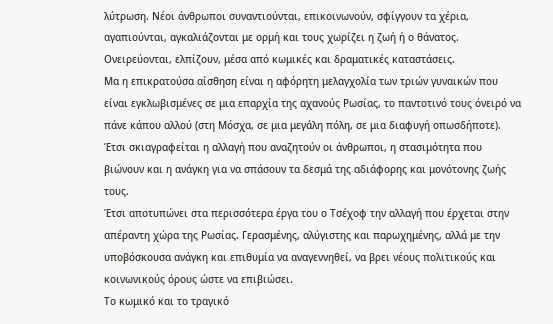λύτρωση. Νέοι άνθρωποι συναντιούνται, επικοινωνούν, σφίγγουν τα χέρια, αγαπιούνται, αγκαλιάζονται με ορμή και τους χωρίζει η ζωή ή ο θάνατος. Ονειρεύονται, ελπίζουν, μέσα από κωμικές και δραματικές καταστάσεις.
Μα η επικρατούσα αίσθηση είναι η αφόρητη μελαγχολία των τριών γυναικών που είναι εγκλωβισμένες σε μια επαρχία της αχανούς Ρωσίας, το παντοτινό τους όνειρό να πάνε κάπου αλλού (στη Μόσχα, σε μια μεγάλη πόλη, σε μια διαφυγή οπωσδήποτε). Έτσι σκιαγραφείται η αλλαγή που αναζητούν οι άνθρωποι, η στασιμότητα που βιώνουν και η ανάγκη για να σπάσουν τα δεσμά της αδιάφορης και μονότονης ζωής τους.
Έτσι αποτυπώνει στα περισσότερα έργα του ο Τσέχοφ την αλλαγή που έρχεται στην απέραντη χώρα της Ρωσίας. Γερασμένης, αλύγιστης και παρωχημένης, αλλά με την υποβόσκουσα ανάγκη και επιθυμία να αναγεννηθεί, να βρει νέους πολιτικούς και κοινωνικούς όρους ώστε να επιβιώσει.
Το κωμικό και το τραγικό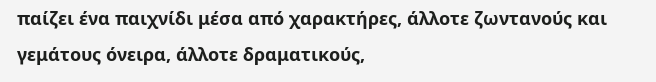παίζει ένα παιχνίδι μέσα από χαρακτήρες, άλλοτε ζωντανούς και γεμάτους όνειρα, άλλοτε δραματικούς,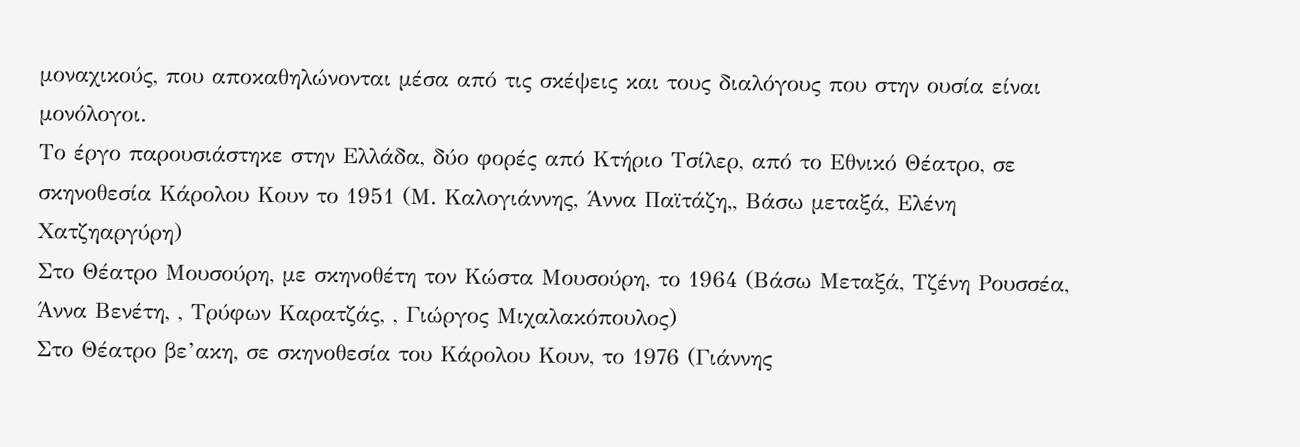μοναχικούς, που αποκαθηλώνονται μέσα από τις σκέψεις και τους διαλόγους που στην ουσία είναι μονόλογοι.
Το έργο παρουσιάστηκε στην Ελλάδα, δύο φορές από Κτήριο Τσίλερ, από το Εθνικό Θέατρο, σε σκηνοθεσία Κάρολου Κουν το 1951 (Μ. Καλογιάννης, Άννα Παϊτάζη,, Βάσω μεταξά, Ελένη Χατζηαργύρη)
Στο Θέατρο Μουσούρη, με σκηνοθέτη τον Κώστα Μουσούρη, το 1964 (Βάσω Μεταξά, Τζένη Ρουσσέα, Άννα Βενέτη, , Τρύφων Καρατζάς, , Γιώργος Μιχαλακόπουλος)
Στο Θέατρο βε’ακη, σε σκηνοθεσία του Κάρολου Κουν, το 1976 (Γιάννης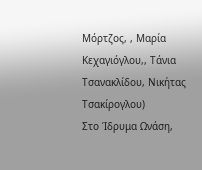Μόρτζος, , Μαρία Κεχαγιόγλου,, Τάνια Τσανακλίδου, Νικήτας Τσακίρογλου)
Στο Ίδρυμα Ωνάση,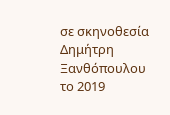σε σκηνοθεσία Δημήτρη Ξανθόπουλου το 2019